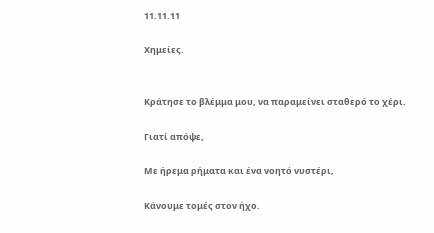11.11.11

Χημείες.


Κράτησε το βλέμμα μου, να παραμείνει σταθερό το χέρι.

Γιατί απόψε,

Με ήρεμα ρήματα και ένα νοητό νυστέρι,

Κάνουμε τομές στον ήχο.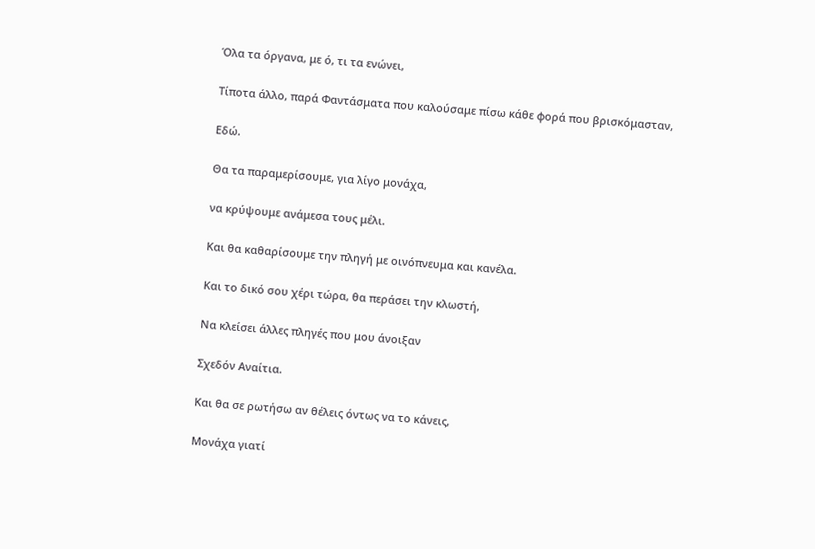Όλα τα όργανα, με ό, τι τα ενώνει,

Τίποτα άλλο, παρά Φαντάσματα που καλούσαμε πίσω κάθε φορά που βρισκόμασταν,

Εδώ.

Θα τα παραμερίσουμε, για λίγο μονάχα,

να κρύψουμε ανάμεσα τους μέλι.

Και θα καθαρίσουμε την πληγή με οινόπνευμα και κανέλα.

Και το δικό σου χέρι τώρα, θα περάσει την κλωστή,

Να κλείσει άλλες πληγές που μου άνοιξαν

Σχεδόν Αναίτια.

Και θα σε ρωτήσω αν θέλεις όντως να το κάνεις,

Μονάχα γιατί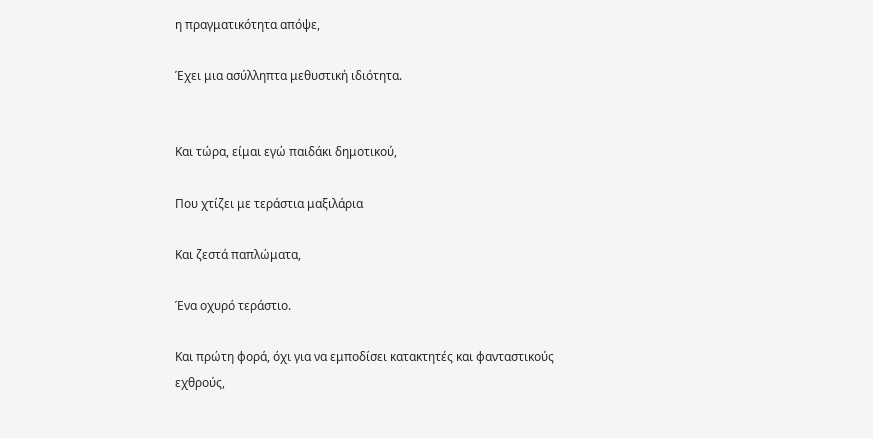η πραγματικότητα απόψε,

Έχει μια ασύλληπτα μεθυστική ιδιότητα.


Και τώρα, είμαι εγώ παιδάκι δημοτικού,

Που χτίζει με τεράστια μαξιλάρια

Και ζεστά παπλώματα,

Ένα οχυρό τεράστιο.

Και πρώτη φορά, όχι για να εμποδίσει κατακτητές και φανταστικούς εχθρούς,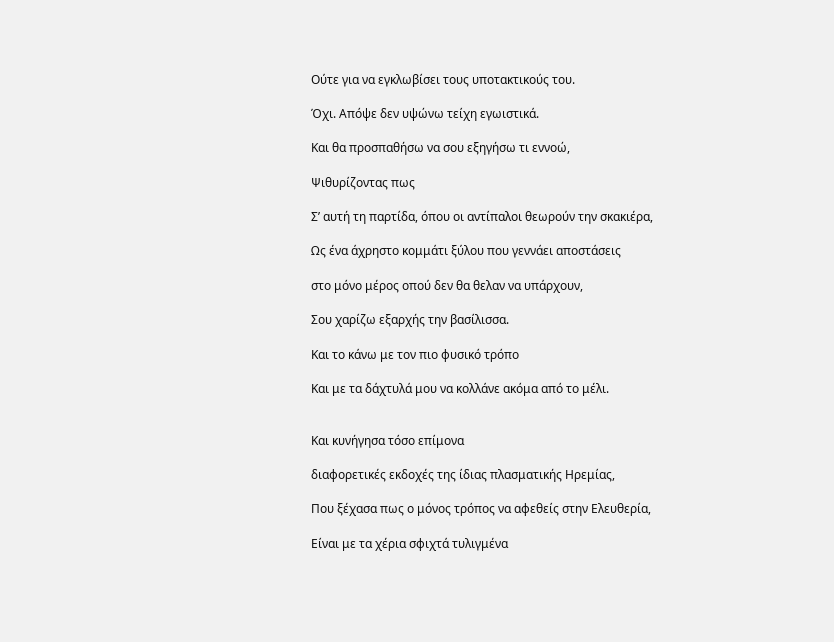Ούτε για να εγκλωβίσει τους υποτακτικούς του.

Όχι. Απόψε δεν υψώνω τείχη εγωιστικά.

Και θα προσπαθήσω να σου εξηγήσω τι εννοώ,

Ψιθυρίζοντας πως

Σ’ αυτή τη παρτίδα, όπου οι αντίπαλοι θεωρούν την σκακιέρα,

Ως ένα άχρηστο κομμάτι ξύλου που γεννάει αποστάσεις

στο μόνο μέρος οπού δεν θα θελαν να υπάρχουν,

Σου χαρίζω εξαρχής την βασίλισσα.

Και το κάνω με τον πιο φυσικό τρόπο

Και με τα δάχτυλά μου να κολλάνε ακόμα από το μέλι.


Και κυνήγησα τόσο επίμονα

διαφορετικές εκδοχές της ίδιας πλασματικής Ηρεμίας,

Που ξέχασα πως ο μόνος τρόπος να αφεθείς στην Ελευθερία,

Είναι με τα χέρια σφιχτά τυλιγμένα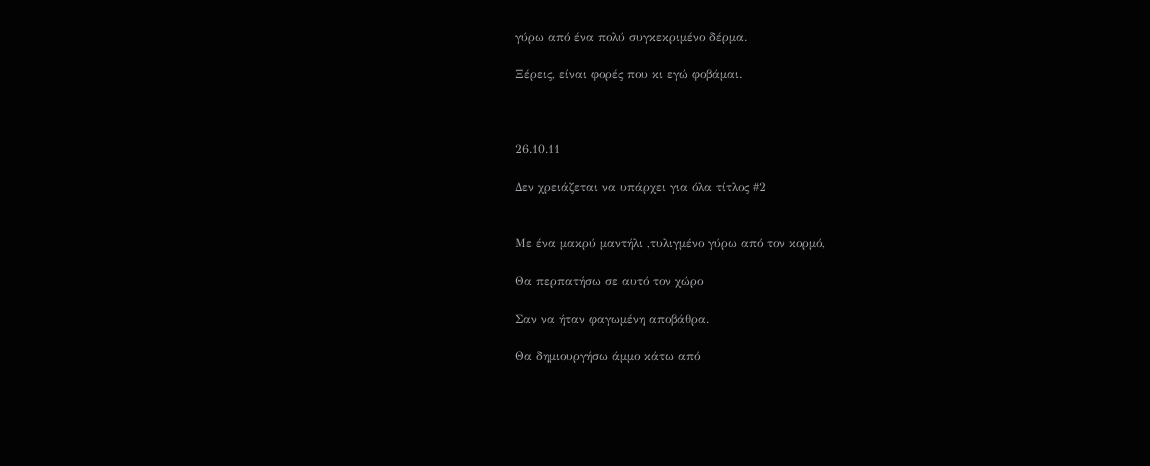γύρω από ένα πολύ συγκεκριμένο δέρμα.

Ξέρεις, είναι φορές που κι εγώ φοβάμαι.



26.10.11

Δεν χρειάζεται να υπάρχει για όλα τίτλος #2


Με ένα μακρύ μαντήλι ,τυλιγμένο γύρω από τον κορμό,

Θα περπατήσω σε αυτό τον χώρο

Σαν να ήταν φαγωμένη αποβάθρα.

Θα δημιουργήσω άμμο κάτω από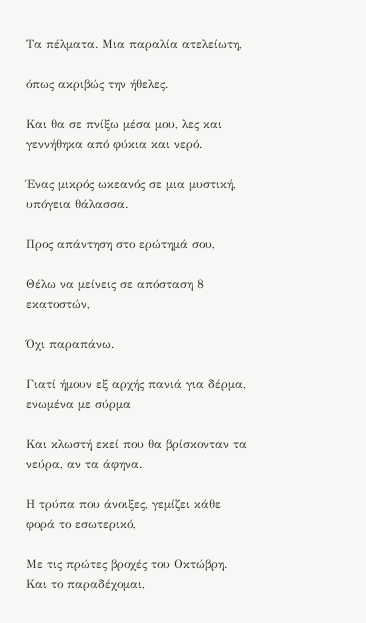Τα πέλματα. Μια παραλία ατελείωτη,

όπως ακριβώς την ήθελες.

Και θα σε πνίξω μέσα μου, λες και γεννήθηκα από φύκια και νερό.

Ένας μικρός ωκεανός σε μια μυστική, υπόγεια θάλασσα.

Προς απάντηση στο ερώτημά σου,

Θέλω να μείνεις σε απόσταση 8 εκατοστών,

Όχι παραπάνω.

Γιατί ήμουν εξ αρχής πανιά για δέρμα, ενωμένα με σύρμα

Και κλωστή εκεί που θα βρίσκονταν τα νεύρα, αν τα άφηνα.

Η τρύπα που άνοιξες, γεμίζει κάθε φορά το εσωτερικό,

Με τις πρώτες βροχές του Οκτώβρη. Και το παραδέχομαι,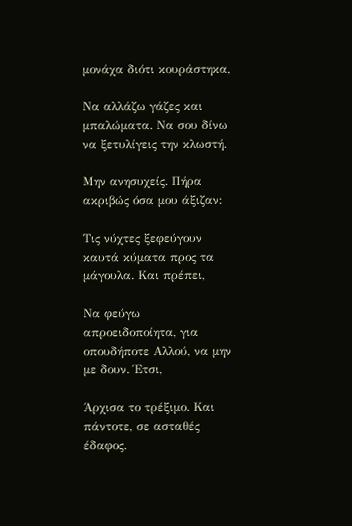μονάχα διότι κουράστηκα,

Να αλλάζω γάζες και μπαλώματα. Να σου δίνω να ξετυλίγεις την κλωστή.

Μην ανησυχείς. Πήρα ακριβώς όσα μου άξιζαν:

Τις νύχτες ξεφεύγουν καυτά κύματα προς τα μάγουλα. Και πρέπει,

Να φεύγω απροειδοποίητα, για οπουδήποτε Αλλού, να μην με δουν. Έτσι,

Άρχισα το τρέξιμο. Και πάντοτε, σε ασταθές έδαφος.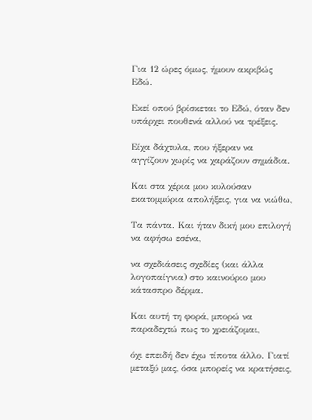Για 12 ώρες όμως, ήμουν ακριβώς Εδώ.

Εκεί οπού βρίσκεται το Εδώ, όταν δεν υπάρχει πουθενά αλλού να τρέξεις.

Είχα δάχτυλα, που ήξεραν να αγγίζουν χωρίς να χαράζουν σημάδια.

Και στα χέρια μου κυλούσαν εκατομμύρια απολήξεις, για να νιώθω,

Τα πάντα. Και ήταν δική μου επιλογή να αφήσω εσένα,

να σχεδιάσεις σχεδίες (και άλλα λογοπαίγνια) στο καινούριο μου κάτασπρο δέρμα.

Και αυτή τη φορά, μπορώ να παραδεχτώ πως το χρειάζομαι,

όχι επειδή δεν έχω τίποτα άλλο. Γιατί μεταξύ μας, όσα μπορείς να κρατήσεις,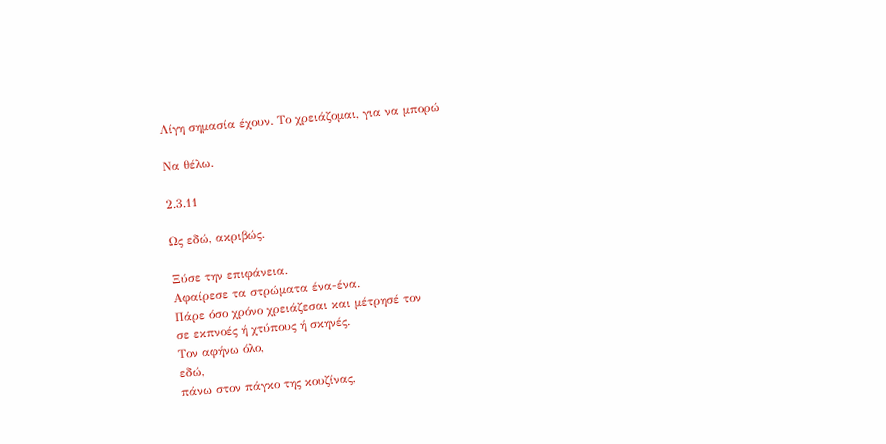Λίγη σημασία έχουν. Το χρειάζομαι, για να μπορώ

Να θέλω.

2.3.11

Ως εδώ, ακριβώς.

Ξύσε την επιφάνεια.
Αφαίρεσε τα στρώματα ένα-ένα.
Πάρε όσο χρόνο χρειάζεσαι και μέτρησέ τον
σε εκπνοές ή χτύπους ή σκηνές.
Τον αφήνω όλο,
εδώ,
πάνω στον πάγκο της κουζίνας,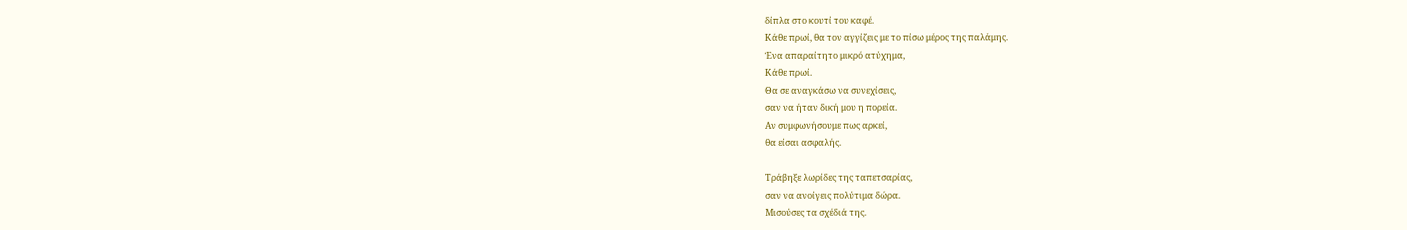δίπλα στο κουτί του καφέ.
Κάθε πρωί, θα τον αγγίζεις με το πίσω μέρος της παλάμης.
Ένα απαραίτητο μικρό ατύχημα,
Κάθε πρωί.
Θα σε αναγκάσω να συνεχίσεις,
σαν να ήταν δική μου η πορεία.
Αν συμφωνήσουμε πως αρκεί,
θα είσαι ασφαλής.

Τράβηξε λωρίδες της ταπετσαρίας,
σαν να ανοίγεις πολύτιμα δώρα.
Μισούσες τα σχέδιά της.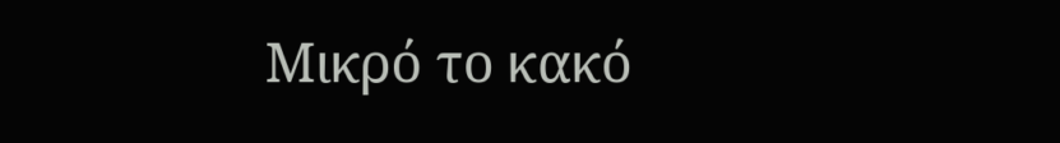Μικρό το κακό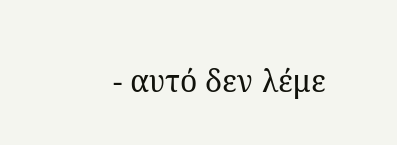- αυτό δεν λέμε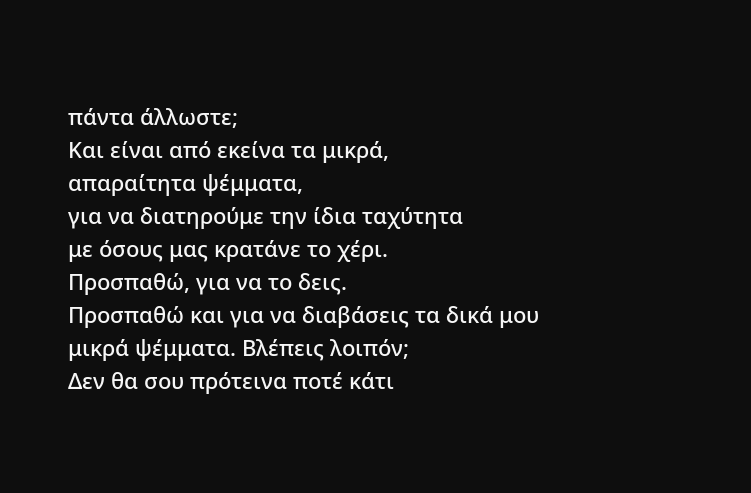πάντα άλλωστε;
Και είναι από εκείνα τα μικρά,
απαραίτητα ψέμματα,
για να διατηρούμε την ίδια ταχύτητα
με όσους μας κρατάνε το χέρι.
Προσπαθώ, για να το δεις.
Προσπαθώ και για να διαβάσεις τα δικά μου
μικρά ψέμματα. Βλέπεις λοιπόν;
Δεν θα σου πρότεινα ποτέ κάτι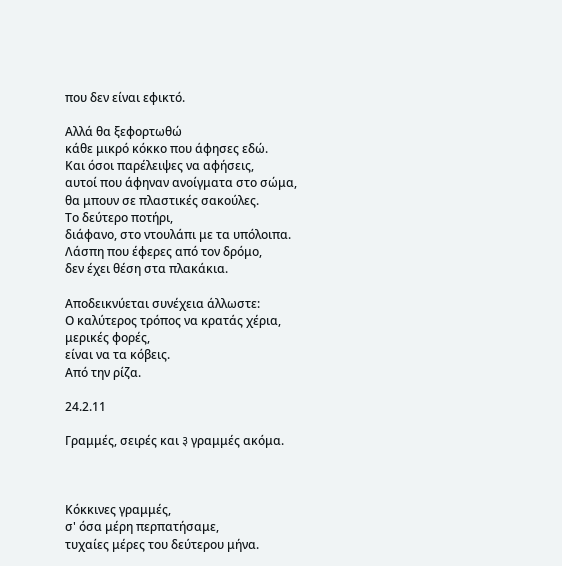που δεν είναι εφικτό.

Αλλά θα ξεφορτωθώ
κάθε μικρό κόκκο που άφησες εδώ.
Και όσοι παρέλειψες να αφήσεις,
αυτοί που άφηναν ανοίγματα στο σώμα,
θα μπουν σε πλαστικές σακούλες.
Το δεύτερο ποτήρι,
διάφανο, στο ντουλάπι με τα υπόλοιπα.
Λάσπη που έφερες από τον δρόμο,
δεν έχει θέση στα πλακάκια.

Αποδεικνύεται συνέχεια άλλωστε:
Ο καλύτερος τρόπος να κρατάς χέρια,
μερικές φορές,
είναι να τα κόβεις.
Από την ρίζα.

24.2.11

Γραμμές, σειρές και ३ γραμμές ακόμα.



Κόκκινες γραμμές,
σ' όσα μέρη περπατήσαμε,
τυχαίες μέρες του δεύτερου μήνα.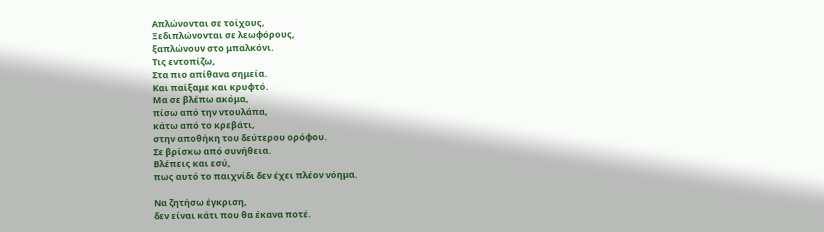Απλώνονται σε τοίχους,
Ξεδιπλώνονται σε λεωφόρους,
ξαπλώνουν στο μπαλκόνι.
Τις εντοπίζω,
Στα πιο απίθανα σημεία.
Και παίξαμε και κρυφτό.
Μα σε βλέπω ακόμα,
πίσω από την ντουλάπα,
κάτω από το κρεβάτι,
στην αποθήκη του δεύτερου ορόφου.
Σε βρίσκω από συνήθεια.
Βλέπεις και εσύ,
πως αυτό το παιχνίδι δεν έχει πλέον νόημα.

Να ζητήσω έγκριση,
δεν είναι κάτι που θα έκανα ποτέ.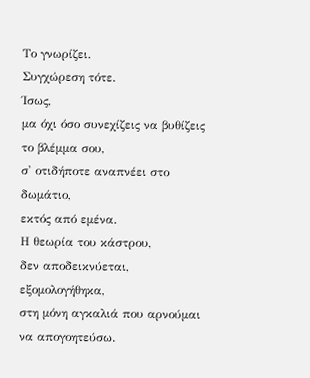Το γνωρίζει.
Συγχώρεση τότε.
Ίσως,
μα όχι όσο συνεχίζεις να βυθίζεις
το βλέμμα σου,
σ' οτιδήποτε αναπνέει στο δωμάτιο,
εκτός από εμένα.
Η θεωρία του κάστρου,
δεν αποδεικνύεται, εξομολογήθηκα,
στη μόνη αγκαλιά που αρνούμαι να απογοητεύσω.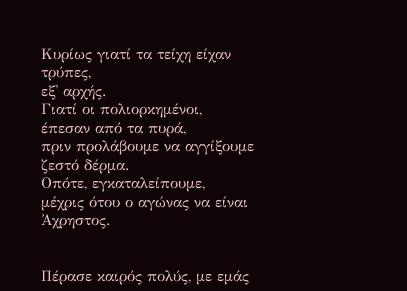Κυρίως γιατί τα τείχη είχαν τρύπες,
εξ' αρχής.
Γιατί οι πολιορκημένοι,
έπεσαν από τα πυρά,
πριν προλάβουμε να αγγίξουμε
ζεστό δέρμα.
Οπότε, εγκαταλείπουμε,
μέχρις ότου ο αγώνας να είναι Άχρηστος.


Πέρασε καιρός πολύς, με εμάς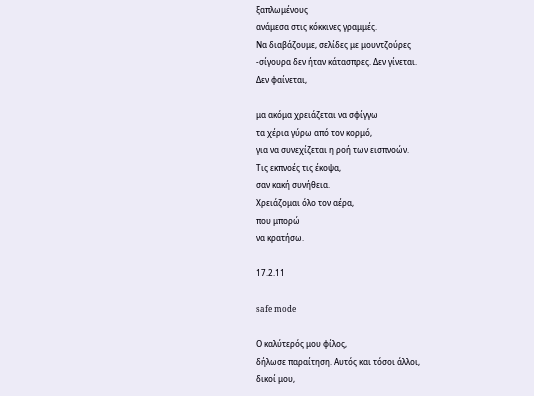ξαπλωμένους
ανάμεσα στις κόκκινες γραμμές.
Να διαβάζουμε, σελίδες με μουντζούρες
-σίγουρα δεν ήταν κάτασπρες. Δεν γίνεται.
Δεν φαίνεται,

μα ακόμα χρειάζεται να σφίγγω
τα χέρια γύρω από τον κορμό,
για να συνεχίζεται η ροή των εισπνοών.
Τις εκπνοές τις έκοψα,
σαν κακή συνήθεια.
Χρειάζομαι όλο τον αέρα,
που μπορώ
να κρατήσω.

17.2.11

safe mode

Ο καλύτερός μου φίλος,
δήλωσε παραίτηση. Αυτός και τόσοι άλλοι,
δικοί μου,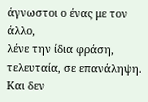άγνωστοι ο ένας με τον άλλο,
λένε την ίδια φράση, τελευταία, σε επανάληψη.
Και δεν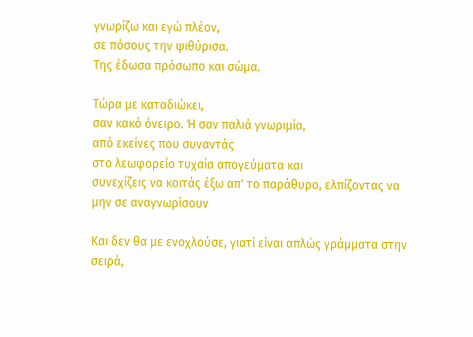γνωρίζω και εγώ πλέον,
σε πόσους την ψιθύρισα.
Της έδωσα πρόσωπο και σώμα.

Τώρα με καταδιώκει,
σαν κακό όνειρο. Ή σαν παλιά γνωριμία,
από εκείνες που συναντάς
στο λεωφορείο τυχαία απογεύματα και
συνεχίζεις να κοιτάς έξω απ' το παράθυρο, ελπίζοντας να
μην σε αναγνωρίσουν

Και δεν θα με ενοχλούσε, γιατί είναι απλώς γράμματα στην σειρά,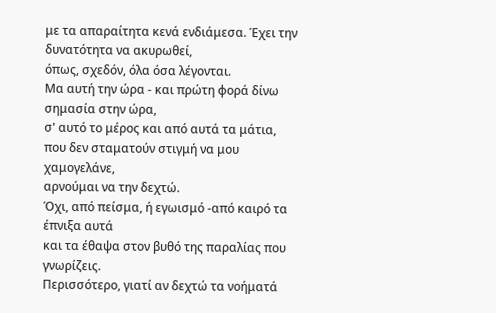με τα απαραίτητα κενά ενδιάμεσα. Έχει την δυνατότητα να ακυρωθεί,
όπως, σχεδόν, όλα όσα λέγονται.
Μα αυτή την ώρα - και πρώτη φορά δίνω σημασία στην ώρα,
σ' αυτό το μέρος και από αυτά τα μάτια,
που δεν σταματούν στιγμή να μου χαμογελάνε,
αρνούμαι να την δεχτώ.
Όχι, από πείσμα, ή εγωισμό -από καιρό τα έπνιξα αυτά
και τα έθαψα στον βυθό της παραλίας που γνωρίζεις.
Περισσότερο, γιατί αν δεχτώ τα νοήματά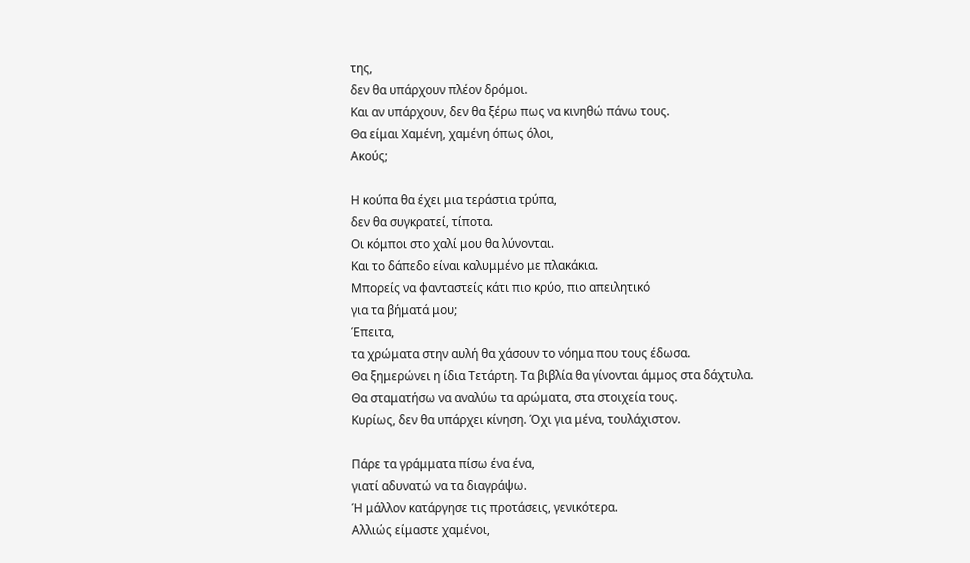της,
δεν θα υπάρχουν πλέον δρόμοι.
Και αν υπάρχουν, δεν θα ξέρω πως να κινηθώ πάνω τους.
Θα είμαι Χαμένη, χαμένη όπως όλοι,
Ακούς;

Η κούπα θα έχει μια τεράστια τρύπα,
δεν θα συγκρατεί, τίποτα.
Οι κόμποι στο χαλί μου θα λύνονται.
Και το δάπεδο είναι καλυμμένο με πλακάκια.
Μπορείς να φανταστείς κάτι πιο κρύο, πιο απειλητικό
για τα βήματά μου;
Έπειτα,
τα χρώματα στην αυλή θα χάσουν το νόημα που τους έδωσα.
Θα ξημερώνει η ίδια Τετάρτη. Τα βιβλία θα γίνονται άμμος στα δάχτυλα.
Θα σταματήσω να αναλύω τα αρώματα, στα στοιχεία τους.
Κυρίως, δεν θα υπάρχει κίνηση. Όχι για μένα, τουλάχιστον.

Πάρε τα γράμματα πίσω ένα ένα,
γιατί αδυνατώ να τα διαγράψω.
Ή μάλλον κατάργησε τις προτάσεις, γενικότερα.
Αλλιώς είμαστε χαμένοι,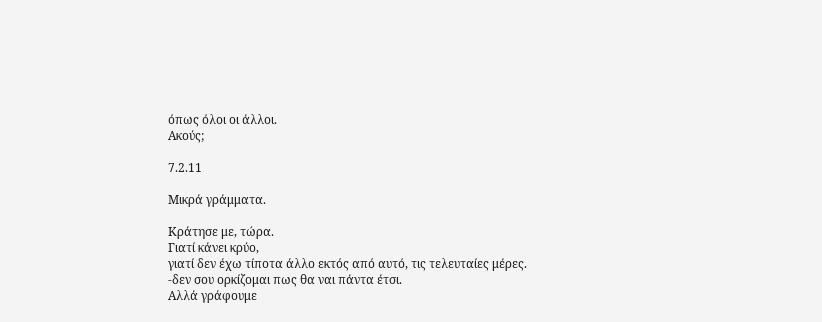όπως όλοι οι άλλοι.
Ακούς;

7.2.11

Μικρά γράμματα.

Κράτησε με, τώρα.
Γιατί κάνει κρύο,
γιατί δεν έχω τίποτα άλλο εκτός από αυτό, τις τελευταίες μέρες.
-δεν σου ορκίζομαι πως θα ναι πάντα έτσι.
Αλλά γράφουμε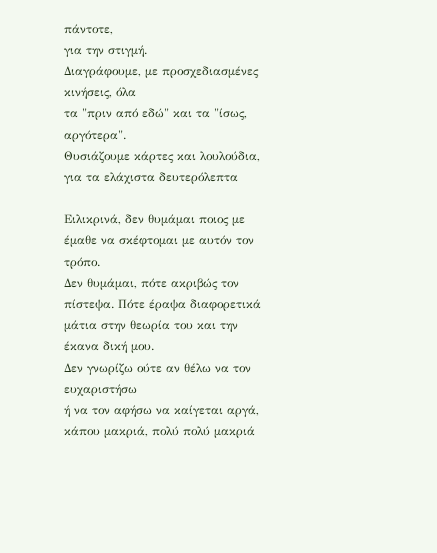πάντοτε,
για την στιγμή.
Διαγράφουμε, με προσχεδιασμένες κινήσεις, όλα
τα "πριν από εδώ" και τα "ίσως, αργότερα".
Θυσιάζουμε κάρτες και λουλούδια, για τα ελάχιστα δευτερόλεπτα

Ειλικρινά, δεν θυμάμαι ποιος με έμαθε να σκέφτομαι με αυτόν τον τρόπο.
Δεν θυμάμαι, πότε ακριβώς τον πίστεψα. Πότε έραψα διαφορετικά
μάτια στην θεωρία του και την έκανα δική μου.
Δεν γνωρίζω ούτε αν θέλω να τον ευχαριστήσω
ή να τον αφήσω να καίγεται αργά, κάπου μακριά, πολύ πολύ μακριά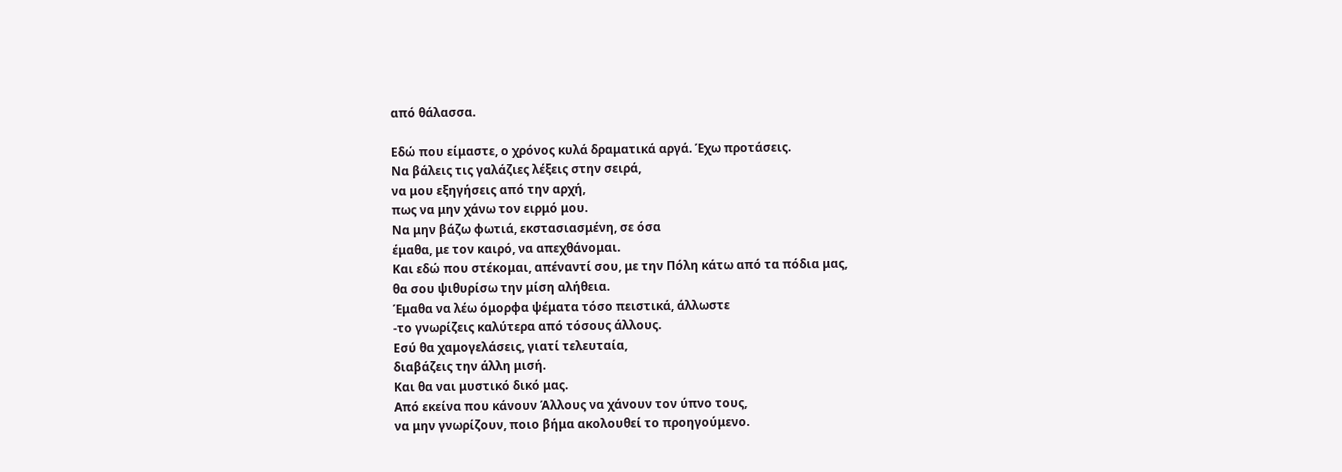από θάλασσα.

Εδώ που είμαστε, ο χρόνος κυλά δραματικά αργά. Έχω προτάσεις.
Να βάλεις τις γαλάζιες λέξεις στην σειρά,
να μου εξηγήσεις από την αρχή,
πως να μην χάνω τον ειρμό μου.
Να μην βάζω φωτιά, εκστασιασμένη, σε όσα
έμαθα, με τον καιρό, να απεχθάνομαι.
Και εδώ που στέκομαι, απέναντί σου, με την Πόλη κάτω από τα πόδια μας,
θα σου ψιθυρίσω την μίση αλήθεια.
Έμαθα να λέω όμορφα ψέματα τόσο πειστικά, άλλωστε
-το γνωρίζεις καλύτερα από τόσους άλλους.
Εσύ θα χαμογελάσεις, γιατί τελευταία,
διαβάζεις την άλλη μισή.
Και θα ναι μυστικό δικό μας.
Από εκείνα που κάνουν Άλλους να χάνουν τον ύπνο τους,
να μην γνωρίζουν, ποιο βήμα ακολουθεί το προηγούμενο.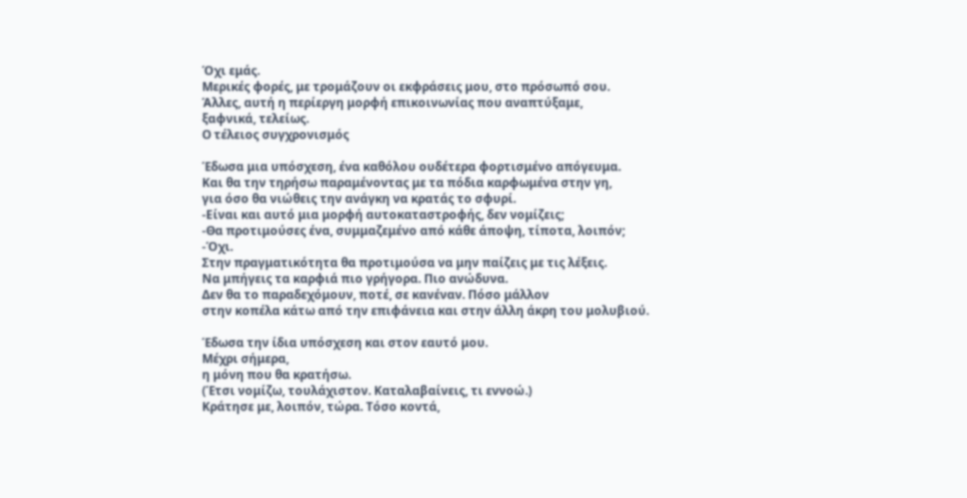Όχι εμάς.
Μερικές φορές, με τρομάζουν οι εκφράσεις μου, στο πρόσωπό σου.
Άλλες, αυτή η περίεργη μορφή επικοινωνίας που αναπτύξαμε,
ξαφνικά, τελείως.
Ο τέλειος συγχρονισμός

Έδωσα μια υπόσχεση, ένα καθόλου ουδέτερα φορτισμένο απόγευμα.
Και θα την τηρήσω παραμένοντας με τα πόδια καρφωμένα στην γη,
για όσο θα νιώθεις την ανάγκη να κρατάς το σφυρί.
-Είναι και αυτό μια μορφή αυτοκαταστροφής, δεν νομίζεις;
-Θα προτιμούσες ένα, συμμαζεμένο από κάθε άποψη, τίποτα, λοιπόν;
-Όχι.
Στην πραγματικότητα θα προτιμούσα να μην παίζεις με τις λέξεις.
Να μπήγεις τα καρφιά πιο γρήγορα. Πιο ανώδυνα.
Δεν θα το παραδεχόμουν, ποτέ, σε κανέναν. Πόσο μάλλον
στην κοπέλα κάτω από την επιφάνεια και στην άλλη άκρη του μολυβιού.

Έδωσα την ίδια υπόσχεση και στον εαυτό μου.
Μέχρι σήμερα,
η μόνη που θα κρατήσω.
(Έτσι νομίζω, τουλάχιστον. Καταλαβαίνεις, τι εννοώ.)
Κράτησε με, λοιπόν, τώρα. Τόσο κοντά,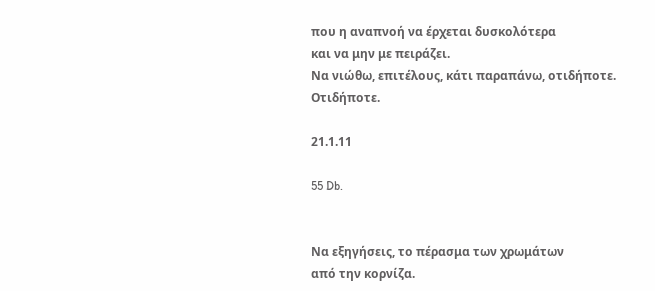που η αναπνοή να έρχεται δυσκολότερα
και να μην με πειράζει.
Να νιώθω, επιτέλους, κάτι παραπάνω, οτιδήποτε.
Οτιδήποτε.

21.1.11

55 Db.


Να εξηγήσεις, το πέρασμα των χρωμάτων
από την κορνίζα.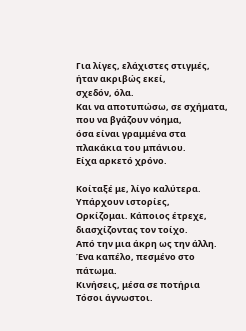Για λίγες, ελάχιστες στιγμές,
ήταν ακριβώς εκεί,
σχεδόν, όλα.
Και να αποτυπώσω, σε σχήματα, που να βγάζουν νόημα,
όσα είναι γραμμένα στα πλακάκια του μπάνιου.
Είχα αρκετό χρόνο.

Κοίταξέ με, λίγο καλύτερα.
Υπάρχουν ιστορίες,
Ορκίζομαι. Κάποιος έτρεχε, διασχίζοντας τον τοίχο.
Από την μια άκρη ως την άλλη.
Ένα καπέλο, πεσμένο στο πάτωμα.
Κινήσεις, μέσα σε ποτήρια
Τόσοι άγνωστοι.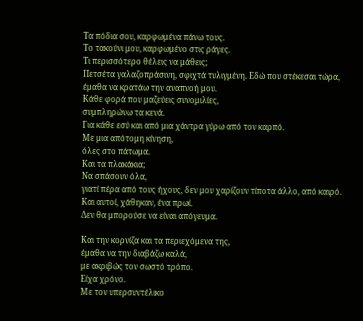Τα πόδια σου, καρφωμένα πάνω τους.
Το τακούνι μου, καρφωμένο στις ράγες.
Τι περισσότερο θέλεις να μάθεις;
Πετσέτα γαλαζοπράσινη, σφιχτά τυλιγμένη. Εδώ που στέκεσαι τώρα,
έμαθα να κρατάω την αναπνοή μου.
Κάθε φορά που μαζεύεις συνομιλίες,
συμπληρώνω τα κενά.
Για κάθε εσύ και από μια χάντρα γύρω από τον καρπό.
Με μια απότομη κίνηση,
όλες στο πάτωμα.
Και τα πλακάκια;
Να σπάσουν όλα,
γιατί πέρα από τους ήχους, δεν μου χαρίζουν τίποτα άλλο, από καιρό.
Και αυτοί, χάθηκαν, ένα πρωί.
Δεν θα μπορούσε να είναι απόγευμα.

Και την κορνίζα και τα περιεχόμενα της,
έμαθα να την διαβάζω καλά,
με ακριβώς τον σωστό τρόπο.
Είχα χρόνο.
Με τον υπερσυντέλικο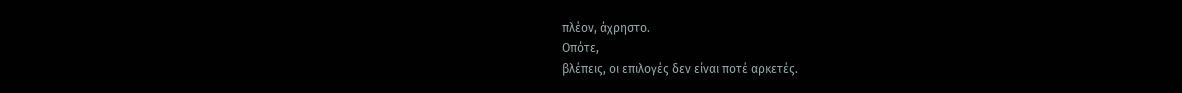πλέον, άχρηστο.
Οπότε,
βλέπεις, οι επιλογές δεν είναι ποτέ αρκετές.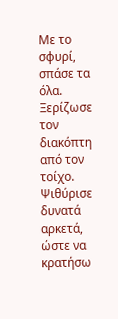Με το σφυρί, σπάσε τα όλα.
Ξερίζωσε τον διακόπτη από τον τοίχο.
Ψιθύρισε δυνατά αρκετά,
ώστε να κρατήσω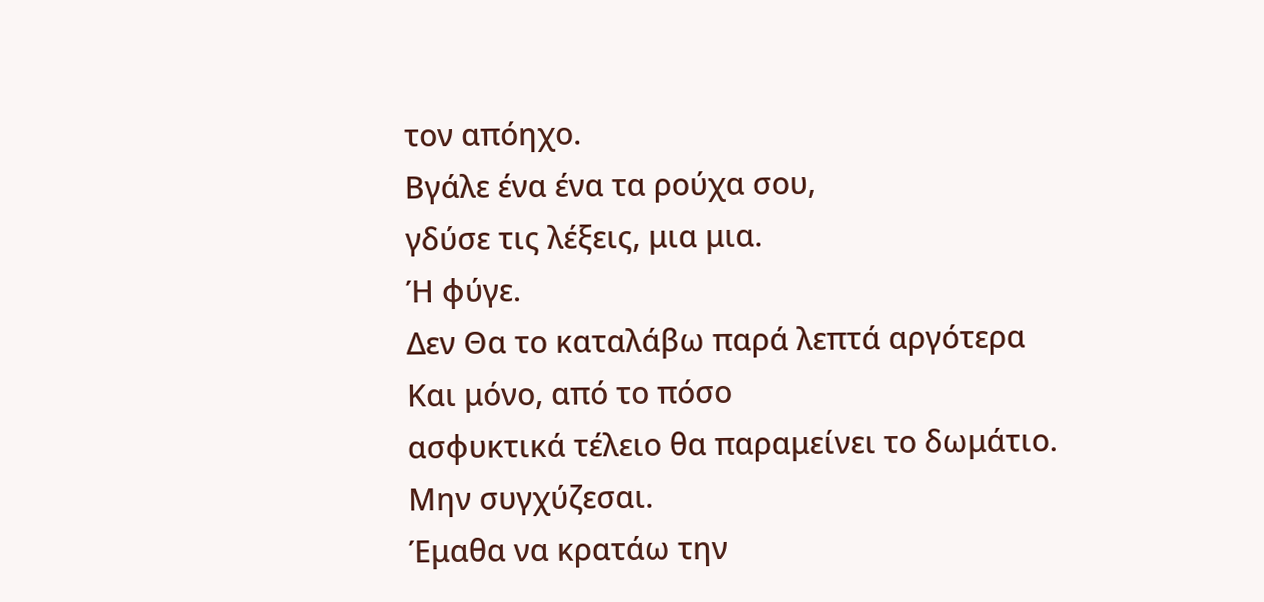τον απόηχο.
Βγάλε ένα ένα τα ρούχα σου,
γδύσε τις λέξεις, μια μια.
Ή φύγε.
Δεν Θα το καταλάβω παρά λεπτά αργότερα
Και μόνο, από το πόσο
ασφυκτικά τέλειο θα παραμείνει το δωμάτιο.
Μην συγχύζεσαι.
Έμαθα να κρατάω την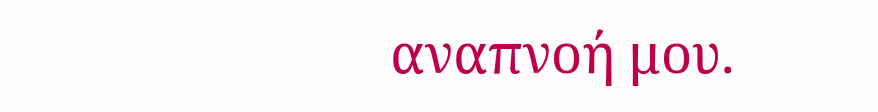αναπνοή μου.